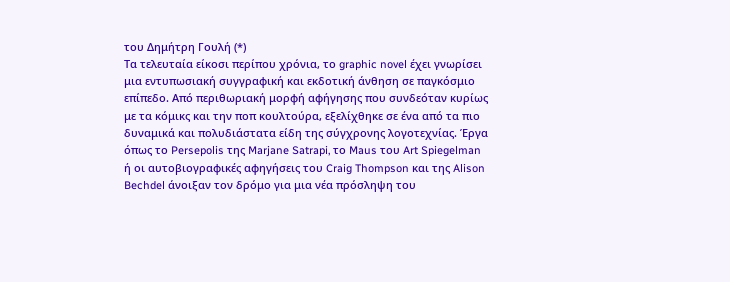του Δημήτρη Γουλή (*)
Τα τελευταία είκοσι περίπου χρόνια, το graphic novel έχει γνωρίσει μια εντυπωσιακή συγγραφική και εκδοτική άνθηση σε παγκόσμιο επίπεδο. Από περιθωριακή μορφή αφήγησης που συνδεόταν κυρίως με τα κόμικς και την ποπ κουλτούρα, εξελίχθηκε σε ένα από τα πιο δυναμικά και πολυδιάστατα είδη της σύγχρονης λογοτεχνίας. Έργα όπως το Persepolis της Marjane Satrapi, το Maus του Art Spiegelman ή οι αυτοβιογραφικές αφηγήσεις του Craig Thompson και της Alison Bechdel άνοιξαν τον δρόμο για μια νέα πρόσληψη του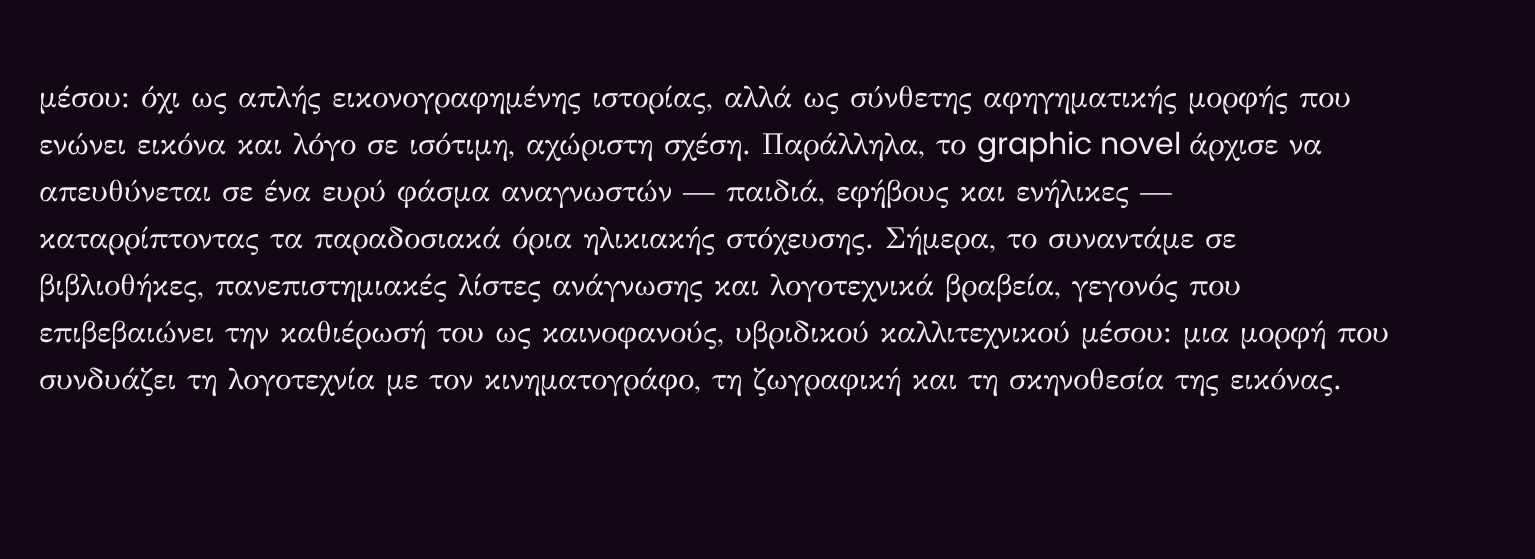μέσου: όχι ως απλής εικονογραφημένης ιστορίας, αλλά ως σύνθετης αφηγηματικής μορφής που ενώνει εικόνα και λόγο σε ισότιμη, αχώριστη σχέση. Παράλληλα, το graphic novel άρχισε να απευθύνεται σε ένα ευρύ φάσμα αναγνωστών — παιδιά, εφήβους και ενήλικες — καταρρίπτοντας τα παραδοσιακά όρια ηλικιακής στόχευσης. Σήμερα, το συναντάμε σε βιβλιοθήκες, πανεπιστημιακές λίστες ανάγνωσης και λογοτεχνικά βραβεία, γεγονός που επιβεβαιώνει την καθιέρωσή του ως καινοφανούς, υβριδικού καλλιτεχνικού μέσου: μια μορφή που συνδυάζει τη λογοτεχνία με τον κινηματογράφο, τη ζωγραφική και τη σκηνοθεσία της εικόνας.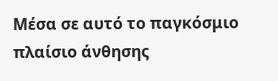Μέσα σε αυτό το παγκόσμιο πλαίσιο άνθησης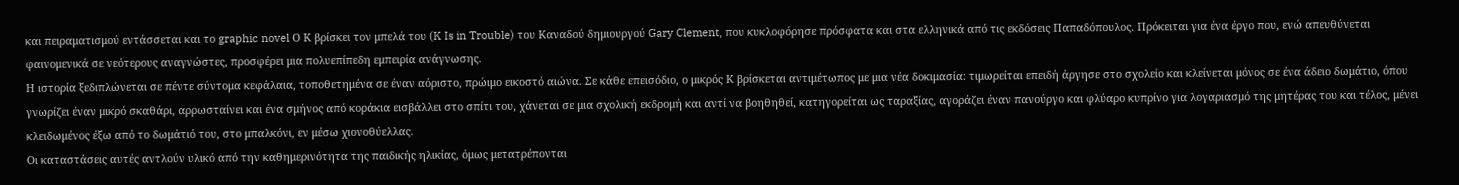και πειραματισμού εντάσσεται και το graphic novel Ο Κ βρίσκει τον μπελά του (K Is in Trouble) του Καναδού δημιουργού Gary Clement, που κυκλοφόρησε πρόσφατα και στα ελληνικά από τις εκδόσεις Παπαδόπουλος. Πρόκειται για ένα έργο που, ενώ απευθύνεται φαινομενικά σε νεότερους αναγνώστες, προσφέρει μια πολυεπίπεδη εμπειρία ανάγνωσης.
Η ιστορία ξεδιπλώνεται σε πέντε σύντομα κεφάλαια, τοποθετημένα σε έναν αόριστο, πρώιμο εικοστό αιώνα. Σε κάθε επεισόδιο, ο μικρός Κ βρίσκεται αντιμέτωπος με μια νέα δοκιμασία: τιμωρείται επειδή άργησε στο σχολείο και κλείνεται μόνος σε ένα άδειο δωμάτιο, όπου γνωρίζει έναν μικρό σκαθάρι, αρρωσταίνει και ένα σμήνος από κοράκια εισβάλλει στο σπίτι του, χάνεται σε μια σχολική εκδρομή και αντί να βοηθηθεί, κατηγορείται ως ταραξίας, αγοράζει έναν πανούργο και φλύαρο κυπρίνο για λογαριασμό της μητέρας του και τέλος, μένει κλειδωμένος έξω από το δωμάτιό του, στο μπαλκόνι, εν μέσω χιονοθύελλας.
Οι καταστάσεις αυτές αντλούν υλικό από την καθημερινότητα της παιδικής ηλικίας, όμως μετατρέπονται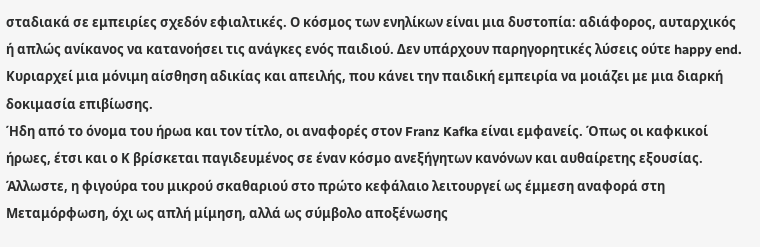σταδιακά σε εμπειρίες σχεδόν εφιαλτικές. Ο κόσμος των ενηλίκων είναι μια δυστοπία: αδιάφορος, αυταρχικός ή απλώς ανίκανος να κατανοήσει τις ανάγκες ενός παιδιού. Δεν υπάρχουν παρηγορητικές λύσεις ούτε happy end. Κυριαρχεί μια μόνιμη αίσθηση αδικίας και απειλής, που κάνει την παιδική εμπειρία να μοιάζει με μια διαρκή δοκιμασία επιβίωσης.
Ήδη από το όνομα του ήρωα και τον τίτλο, οι αναφορές στον Franz Kafka είναι εμφανείς. Όπως οι καφκικοί ήρωες, έτσι και ο Κ βρίσκεται παγιδευμένος σε έναν κόσμο ανεξήγητων κανόνων και αυθαίρετης εξουσίας. Άλλωστε, η φιγούρα του μικρού σκαθαριού στο πρώτο κεφάλαιο λειτουργεί ως έμμεση αναφορά στη Μεταμόρφωση, όχι ως απλή μίμηση, αλλά ως σύμβολο αποξένωσης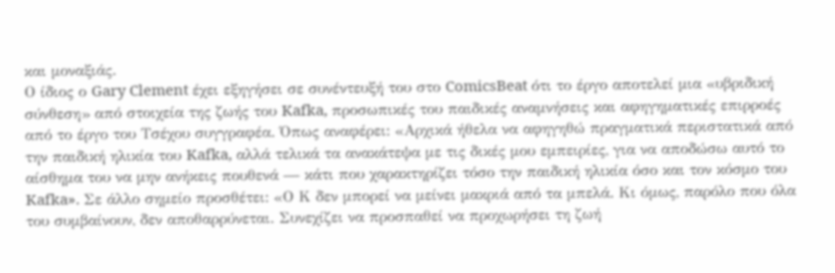και μοναξιάς.
Ο ίδιος ο Gary Clement έχει εξηγήσει σε συνέντευξή του στο ComicsBeat ότι το έργο αποτελεί μια «υβριδική σύνθεση» από στοιχεία της ζωής του Kafka, προσωπικές του παιδικές αναμνήσεις και αφηγηματικές επιρροές από το έργο του Τσέχου συγγραφέα. Όπως αναφέρει: «Αρχικά ήθελα να αφηγηθώ πραγματικά περιστατικά από την παιδική ηλικία του Kafka, αλλά τελικά τα ανακάτεψα με τις δικές μου εμπειρίες, για να αποδώσω αυτό το αίσθημα του να μην ανήκεις πουθενά — κάτι που χαρακτηρίζει τόσο την παιδική ηλικία όσο και τον κόσμο του Kafka». Σε άλλο σημείο προσθέτει: «Ο Κ δεν μπορεί να μείνει μακριά από τα μπελά. Κι όμως, παρόλο που όλα του συμβαίνουν, δεν αποθαρρύνεται. Συνεχίζει να προσπαθεί να προχωρήσει τη ζωή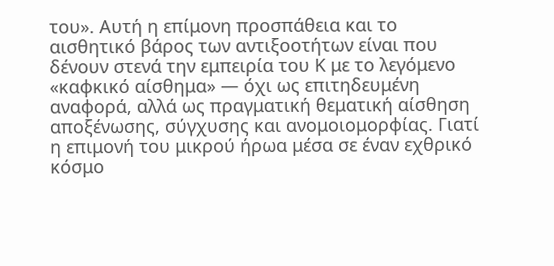του». Αυτή η επίμονη προσπάθεια και το αισθητικό βάρος των αντιξοοτήτων είναι που δένουν στενά την εμπειρία του Κ με το λεγόμενο «καφκικό αίσθημα» — όχι ως επιτηδευμένη αναφορά, αλλά ως πραγματική θεματική αίσθηση αποξένωσης, σύγχυσης και ανομοιομορφίας. Γιατί η επιμονή του μικρού ήρωα μέσα σε έναν εχθρικό κόσμο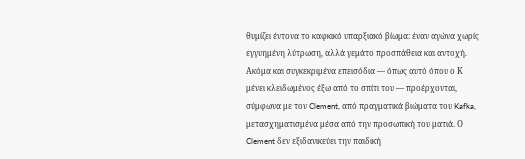θυμίζει έντονα το καφκικό υπαρξιακό βίωμα: έναν αγώνα χωρίς εγγυημένη λύτρωση, αλλά γεμάτο προσπάθεια και αντοχή. Ακόμα και συγκεκριμένα επεισόδια — όπως αυτό όπου ο Κ μένει κλειδωμένος έξω από το σπίτι του — προέρχονται, σύμφωνα με τον Clement, από πραγματικά βιώματα του Kafka, μετασχηματισμένα μέσα από την προσωπική του ματιά. Ο Clement δεν εξιδανικεύει την παιδική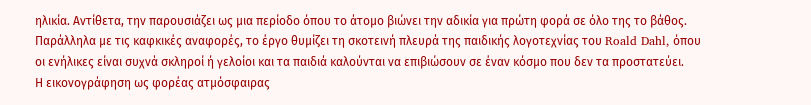ηλικία. Αντίθετα, την παρουσιάζει ως μια περίοδο όπου το άτομο βιώνει την αδικία για πρώτη φορά σε όλο της το βάθος. Παράλληλα με τις καφκικές αναφορές, το έργο θυμίζει τη σκοτεινή πλευρά της παιδικής λογοτεχνίας του Roald Dahl, όπου οι ενήλικες είναι συχνά σκληροί ή γελοίοι και τα παιδιά καλούνται να επιβιώσουν σε έναν κόσμο που δεν τα προστατεύει.
Η εικονογράφηση ως φορέας ατμόσφαιρας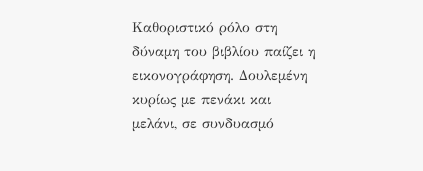Καθοριστικό ρόλο στη δύναμη του βιβλίου παίζει η εικονογράφηση. Δουλεμένη κυρίως με πενάκι και μελάνι, σε συνδυασμό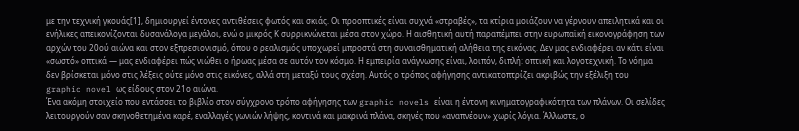με την τεχνική γκουάς[1], δημιουργεί έντονες αντιθέσεις φωτός και σκιάς. Οι προοπτικές είναι συχνά «στραβές», τα κτίρια μοιάζουν να γέρνουν απειλητικά και οι ενήλικες απεικονίζονται δυσανάλογα μεγάλοι, ενώ ο μικρός Κ συρρικνώνεται μέσα στον χώρο. Η αισθητική αυτή παραπέμπει στην ευρωπαϊκή εικονογράφηση των αρχών του 20ού αιώνα και στον εξπρεσιονισμό, όπου ο ρεαλισμός υποχωρεί μπροστά στη συναισθηματική αλήθεια της εικόνας. Δεν μας ενδιαφέρει αν κάτι είναι «σωστό» οπτικά — μας ενδιαφέρει πώς νιώθει ο ήρωας μέσα σε αυτόν τον κόσμο. Η εμπειρία ανάγνωσης είναι, λοιπόν, διπλή: οπτική και λογοτεχνική. Το νόημα δεν βρίσκεται μόνο στις λέξεις ούτε μόνο στις εικόνες, αλλά στη μεταξύ τους σχέση. Αυτός ο τρόπος αφήγησης αντικατοπτρίζει ακριβώς την εξέλιξη του graphic novel ως είδους στον 21ο αιώνα.
Ένα ακόμη στοιχείο που εντάσσει το βιβλίο στον σύγχρονο τρόπο αφήγησης των graphic novels είναι η έντονη κινηματογραφικότητα των πλάνων. Οι σελίδες λειτουργούν σαν σκηνοθετημένα καρέ, εναλλαγές γωνιών λήψης, κοντινά και μακρινά πλάνα, σκηνές που «αναπνέουν» χωρίς λόγια. Άλλωστε, ο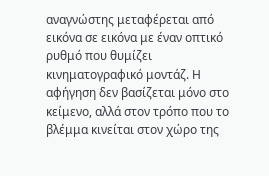αναγνώστης μεταφέρεται από εικόνα σε εικόνα με έναν οπτικό ρυθμό που θυμίζει κινηματογραφικό μοντάζ. Η αφήγηση δεν βασίζεται μόνο στο κείμενο, αλλά στον τρόπο που το βλέμμα κινείται στον χώρο της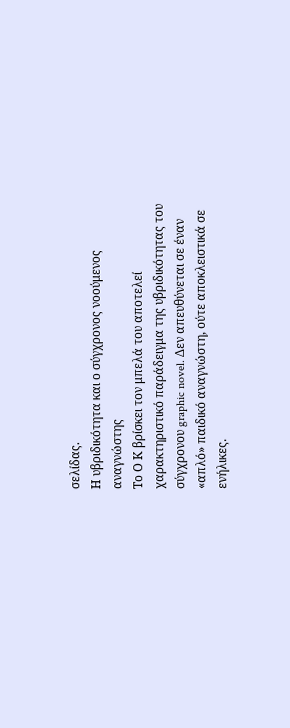σελίδας.
Η υβριδικότητα και ο σύγχρονος νοούμενος αναγνώστης
Το Ο Κ βρίσκει τον μπελά του αποτελεί χαρακτηριστικό παράδειγμα της υβριδικότητας του σύγχρονου graphic novel. Δεν απευθύνεται σε έναν «απλό» παιδικό αναγνώστη, ούτε αποκλειστικά σε ενήλικες.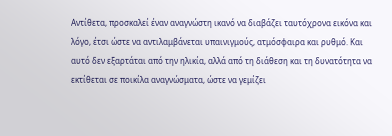Αντίθετα, προσκαλεί έναν αναγνώστη ικανό να διαβάζει ταυτόχρονα εικόνα και λόγο, έτσι ώστε να αντιλαμβάνεται υπαινιγμούς, ατμόσφαιρα και ρυθμό. Και αυτό δεν εξαρτάται από την ηλικία, αλλά από τη διάθεση και τη δυνατότητα να εκτίθεται σε ποικίλα αναγνώσματα, ώστε να γεμίζει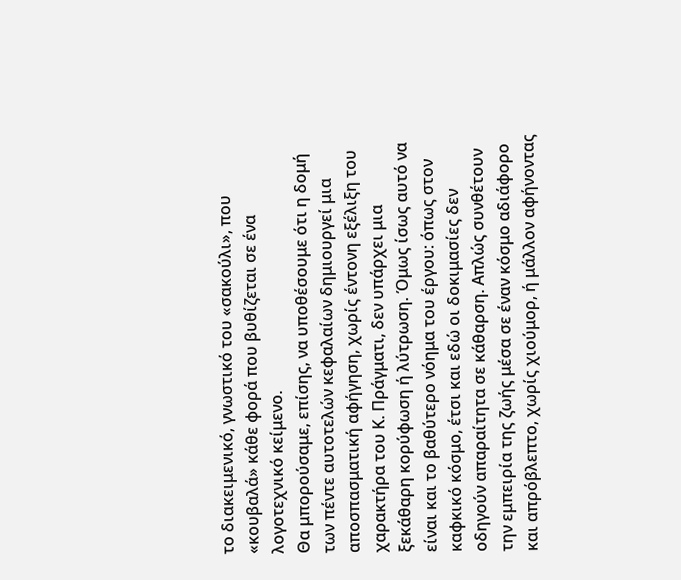το διακειμενικό, γνωστικό του «σακούλι», που «κουβαλά» κάθε φορά που βυθίζεται σε ένα λογοτεχνικό κείμενο.
Θα μπορούσαμε, επίσης, να υποθέσουμε ότι η δομή των πέντε αυτοτελών κεφαλαίων δημιουργεί μια αποσπασματική αφήγηση, χωρίς έντονη εξέλιξη του χαρακτήρα του Κ. Πράγματι, δεν υπάρχει μια ξεκάθαρη κορύφωση ή λύτρωση. Όμως ίσως αυτό να είναι και το βαθύτερο νόημα του έργου: όπως στον καφκικό κόσμο, έτσι και εδώ οι δοκιμασίες δεν οδηγούν απαραίτητα σε κάθαρση. Απλώς συνθέτουν την εμπειρία της ζωής μέσα σε έναν κόσμο αδιάφορο και απρόβλεπτο, χωρίς χιούμορ, ή μάλλον αφήνοντας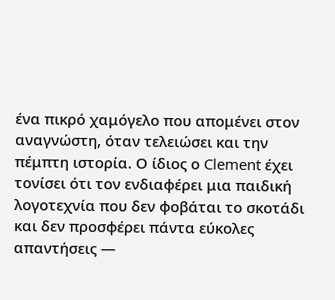ένα πικρό χαμόγελο που απομένει στον αναγνώστη, όταν τελειώσει και την πέμπτη ιστορία. Ο ίδιος ο Clement έχει τονίσει ότι τον ενδιαφέρει μια παιδική λογοτεχνία που δεν φοβάται το σκοτάδι και δεν προσφέρει πάντα εύκολες απαντήσεις —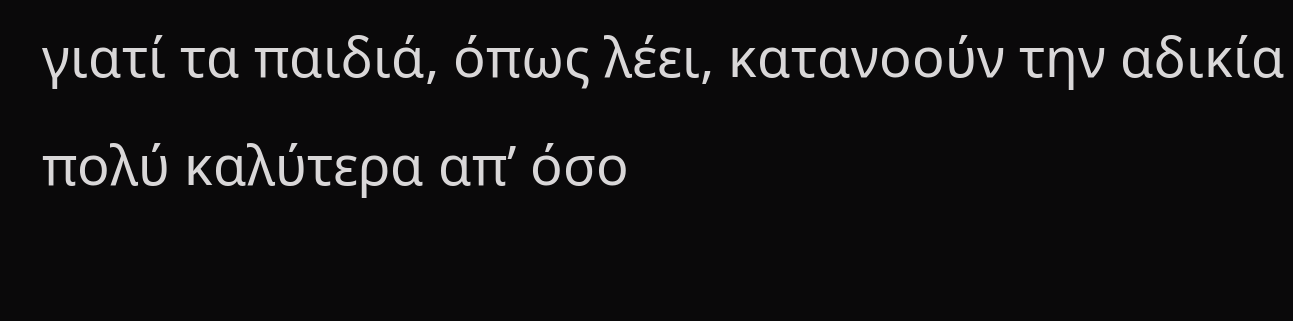γιατί τα παιδιά, όπως λέει, κατανοούν την αδικία πολύ καλύτερα απ’ όσο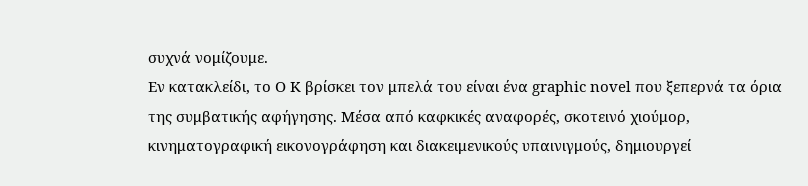συχνά νομίζουμε.
Εν κατακλείδι, το Ο Κ βρίσκει τον μπελά του είναι ένα graphic novel που ξεπερνά τα όρια της συμβατικής αφήγησης. Μέσα από καφκικές αναφορές, σκοτεινό χιούμορ, κινηματογραφική εικονογράφηση και διακειμενικούς υπαινιγμούς, δημιουργεί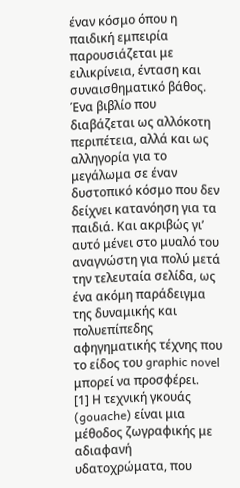έναν κόσμο όπου η παιδική εμπειρία παρουσιάζεται με ειλικρίνεια, ένταση και συναισθηματικό βάθος. Ένα βιβλίο που διαβάζεται ως αλλόκοτη περιπέτεια, αλλά και ως αλληγορία για το μεγάλωμα σε έναν δυστοπικό κόσμο που δεν δείχνει κατανόηση για τα παιδιά. Και ακριβώς γι’ αυτό μένει στο μυαλό του αναγνώστη για πολύ μετά την τελευταία σελίδα, ως ένα ακόμη παράδειγμα της δυναμικής και πολυεπίπεδης αφηγηματικής τέχνης που το είδος του graphic novel μπορεί να προσφέρει.
[1] Η τεχνική γκουάς (gouache) είναι μια μέθοδος ζωγραφικής με αδιαφανή υδατοχρώματα, που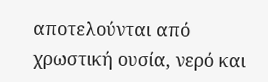αποτελούνται από χρωστική ουσία, νερό και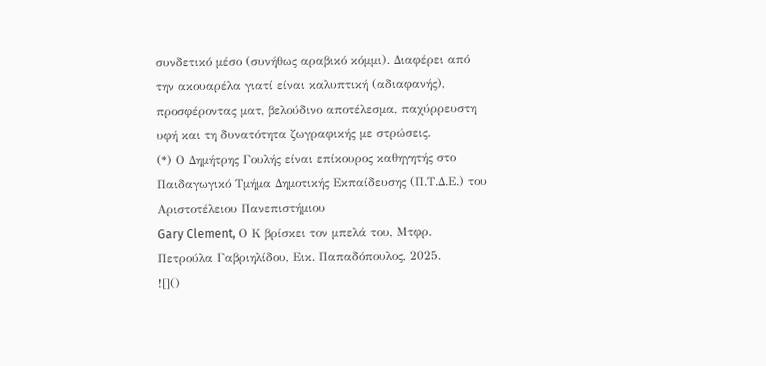συνδετικό μέσο (συνήθως αραβικό κόμμι). Διαφέρει από την ακουαρέλα γιατί είναι καλυπτική (αδιαφανής), προσφέροντας ματ, βελούδινο αποτέλεσμα, παχύρρευστη υφή και τη δυνατότητα ζωγραφικής με στρώσεις.
(*) Ο Δημήτρης Γουλής είναι επίκουρος καθηγητής στο Παιδαγωγικό Τμήμα Δημοτικής Εκπαίδευσης (Π.Τ.Δ.Ε.) του Αριστοτέλειου Πανεπιστήμιου
Gary Clement, Ο Κ βρίσκει τον μπελά του, Μτφρ. Πετρούλα Γαβριηλίδου, Εικ. Παπαδόπουλος, 2025.
![]()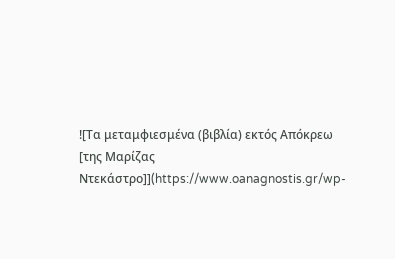![Τα μεταμφιεσμένα (βιβλία) εκτός Απόκρεω [της Μαρίζας Ντεκάστρο]](https://www.oanagnostis.gr/wp-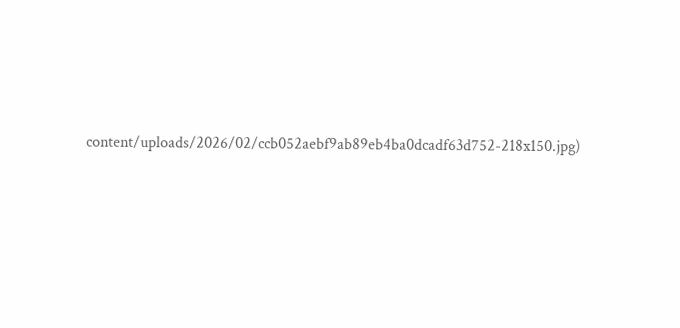content/uploads/2026/02/ccb052aebf9ab89eb4ba0dcadf63d752-218x150.jpg)